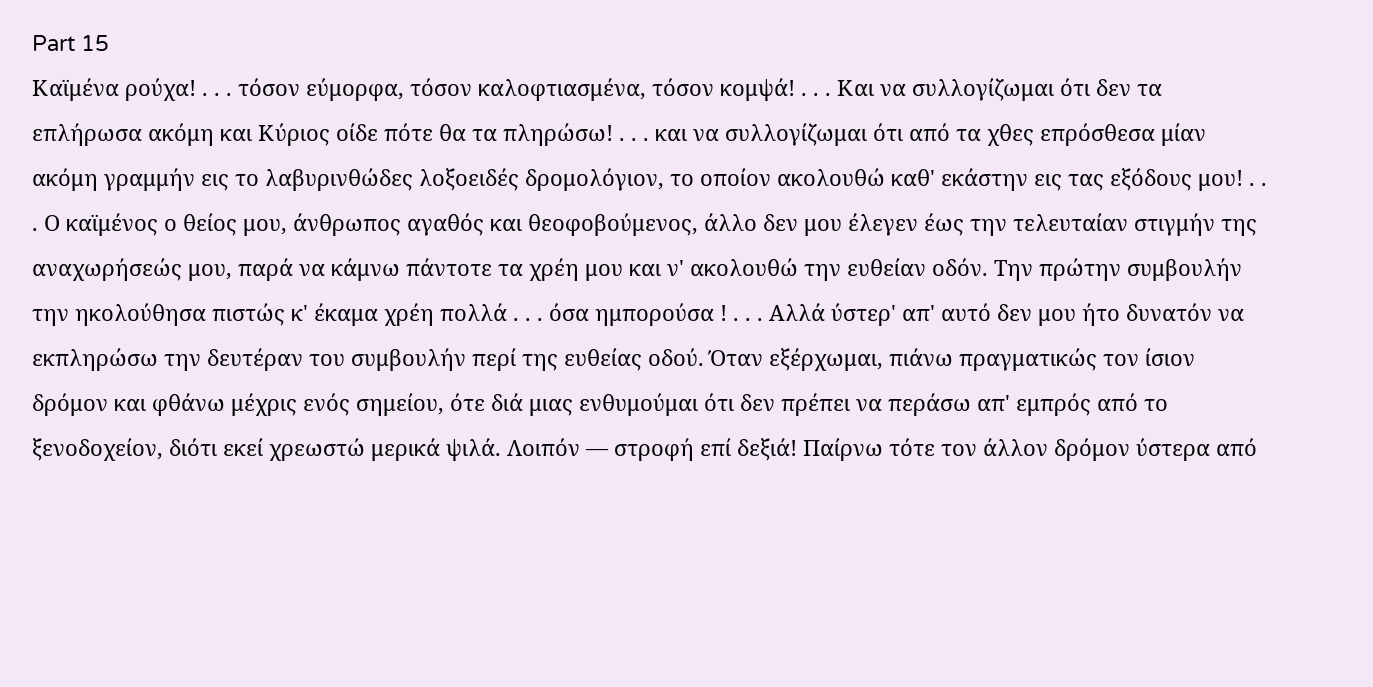Part 15
Καϊμένα ρούχα! . . . τόσον εύμορφα, τόσον καλοφτιασμένα, τόσον κομψά! . . . Και να συλλογίζωμαι ότι δεν τα επλήρωσα ακόμη και Κύριος οίδε πότε θα τα πληρώσω! . . . και να συλλογίζωμαι ότι από τα χθες επρόσθεσα μίαν ακόμη γραμμήν εις το λαβυρινθώδες λοξοειδές δρομολόγιον, το οποίον ακολουθώ καθ' εκάστην εις τας εξόδους μου! . . . Ο καϊμένος ο θείος μου, άνθρωπος αγαθός και θεοφοβούμενος, άλλο δεν μου έλεγεν έως την τελευταίαν στιγμήν της αναχωρήσεώς μου, παρά να κάμνω πάντοτε τα χρέη μου και ν' ακολουθώ την ευθείαν οδόν. Την πρώτην συμβουλήν την ηκολούθησα πιστώς κ' έκαμα χρέη πολλά . . . όσα ημπορούσα ! . . . Αλλά ύστερ' απ' αυτό δεν μου ήτο δυνατόν να εκπληρώσω την δευτέραν του συμβουλήν περί της ευθείας οδού. Όταν εξέρχωμαι, πιάνω πραγματικώς τον ίσιον δρόμον και φθάνω μέχρις ενός σημείου, ότε διά μιας ενθυμούμαι ότι δεν πρέπει να περάσω απ' εμπρός από το ξενοδοχείον, διότι εκεί χρεωστώ μερικά ψιλά. Λοιπόν — στροφή επί δεξιά! Παίρνω τότε τον άλλον δρόμον ύστερα από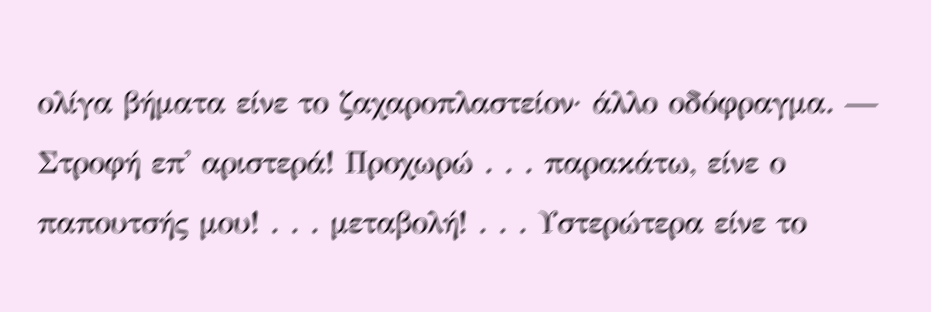ολίγα βήματα είνε το ζαχαροπλαστείον· άλλο οδόφραγμα. — Στροφή επ' αριστερά! Προχωρώ . . . παρακάτω, είνε ο παπουτσής μου! . . . μεταβολή! . . . Υστερώτερα είνε το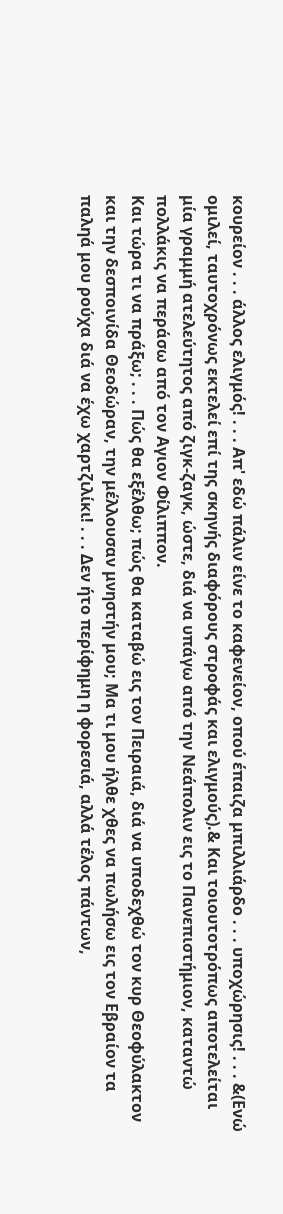κουρείον . . . άλλος ελιγμός! . . . Απ' εδώ πάλιν είνε το καφενείον, οπού έπαιζα μπιλλιάρδο . . . υποχώρησις! . . . &(Ενώ ομιλεί, ταυτοχρόνως εκτελεί επί της σκηνής διαφόρους στροφάς και ελιγμούς).& Και τοιουτοτρόπως αποτελείται μία γραμμή ατελεύτητος από ζιγκ-ζαγκ, ώστε, διά να υπάγω από την Νεάπολιν εις το Πανεπιστήμιον, καταντώ πολλάκις να περάσω από τον Αγιον Φίλιππον.
Και τώρα τι να πράξω; . . . Πώς θα εξέλθω; πώς θα καταβώ εις τον Πειραιά, διά να υποδεχθώ τον κυρ Θεοφύλακτον και την δεσποινίδα Θεοδώραν, την μέλλουσαν μνηστήν μου; Μα τι μου ήλθε χθες να πωλήσω εις τον Εβραίον τα παληά μου ρούχα διά να έχω χαρτζιλίκι! . . . Δεν ήτο περίφημη η φορεσιά, αλλά τέλος πάντων,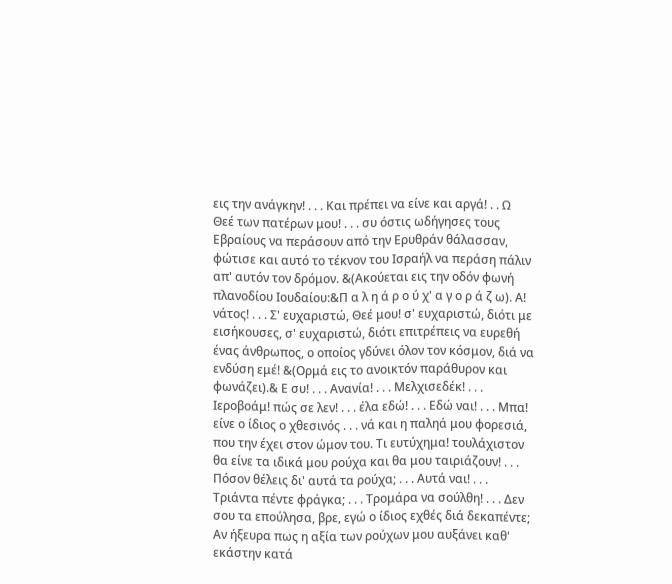εις την ανάγκην! . . . Και πρέπει να είνε και αργά! . . Ω Θεέ των πατέρων μου! . . . συ όστις ωδήγησες τους Εβραίους να περάσουν από την Ερυθράν θάλασσαν, φώτισε και αυτό το τέκνον του Ισραήλ να περάση πάλιν απ' αυτόν τον δρόμον. &(Ακούεται εις την οδόν φωνή πλανοδίου Ιουδαίου:&Π α λ η ά ρ ο ύ χ' α γ ο ρ ά ζ ω). Α! νάτος! . . . Σ' ευχαριστώ, Θεέ μου! σ' ευχαριστώ, διότι με εισήκουσες, σ' ευχαριστώ, διότι επιτρέπεις να ευρεθή ένας άνθρωπος, ο οποίος γδύνει όλον τον κόσμον, διά να ενδύση εμέ! &(Ορμά εις το ανοικτόν παράθυρον και φωνάζει).& Ε συ! . . . Ανανία! . . . Μελχισεδέκ! . . . Ιεροβοάμ! πώς σε λεν! . . . έλα εδώ! . . . Εδώ ναι! . . . Μπα! είνε ο ίδιος ο χθεσινός . . . νά και η παληά μου φορεσιά, που την έχει στον ώμον του. Τι ευτύχημα! τουλάχιστον θα είνε τα ιδικά μου ρούχα και θα μου ταιριάζουν! . . . Πόσον θέλεις δι' αυτά τα ρούχα; . . . Αυτά ναι! . . . Τριάντα πέντε φράγκα; . . . Τρομάρα να σούλθη! . . . Δεν σου τα επούλησα, βρε, εγώ ο ίδιος εχθές διά δεκαπέντε; Αν ήξευρα πως η αξία των ρούχων μου αυξάνει καθ' εκάστην κατά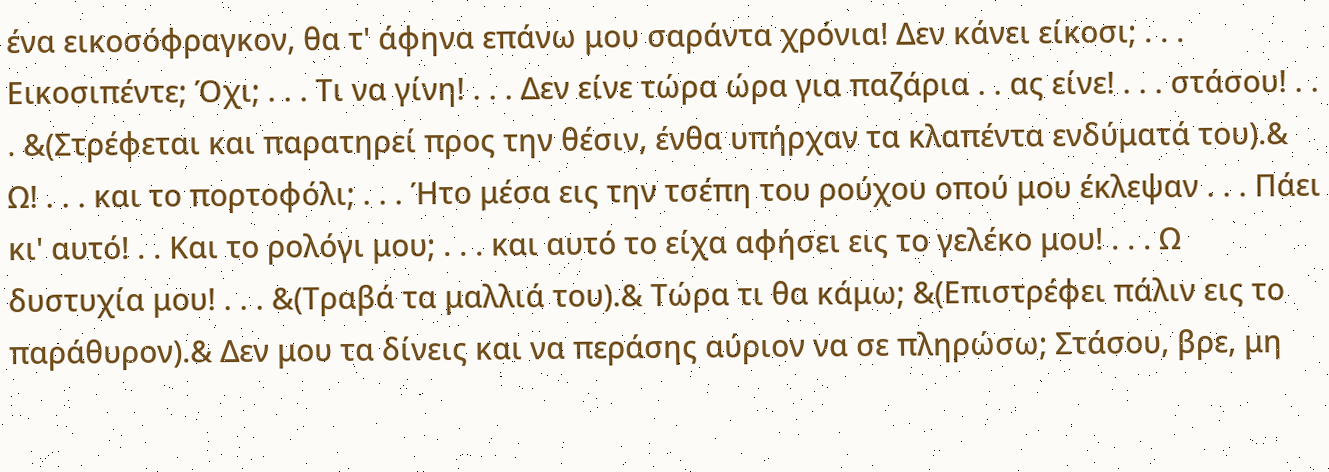ένα εικοσόφραγκον, θα τ' άφηνα επάνω μου σαράντα χρόνια! Δεν κάνει είκοσι; . . . Εικοσιπέντε; Όχι; . . . Τι να γίνη! . . . Δεν είνε τώρα ώρα για παζάρια . . ας είνε! . . . στάσου! . . . &(Στρέφεται και παρατηρεί προς την θέσιν, ένθα υπήρχαν τα κλαπέντα ενδύματά του).& Ω! . . . και το πορτοφόλι; . . . Ήτο μέσα εις την τσέπη του ρούχου οπού μου έκλεψαν . . . Πάει κι' αυτό! . . Και το ρολόγι μου; . . . και αυτό το είχα αφήσει εις το γελέκο μου! . . . Ω δυστυχία μου! . . . &(Τραβά τα μαλλιά του).& Τώρα τι θα κάμω; &(Επιστρέφει πάλιν εις το παράθυρον).& Δεν μου τα δίνεις και να περάσης αύριον να σε πληρώσω; Στάσου, βρε, μη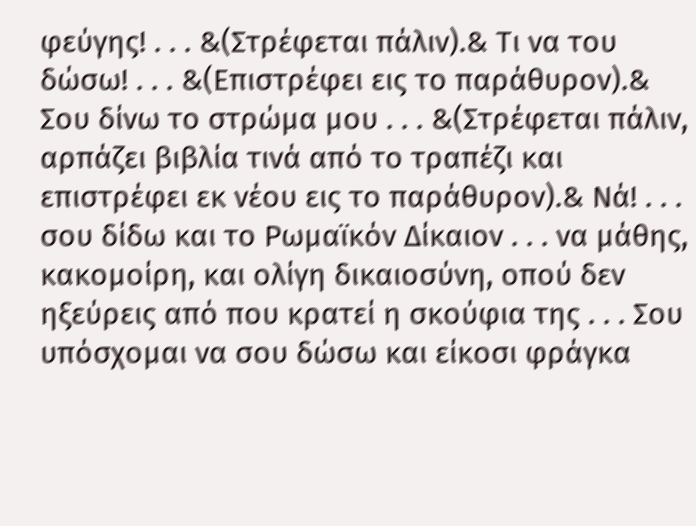φεύγης! . . . &(Στρέφεται πάλιν).& Τι να του δώσω! . . . &(Επιστρέφει εις το παράθυρον).& Σου δίνω το στρώμα μου . . . &(Στρέφεται πάλιν, αρπάζει βιβλία τινά από το τραπέζι και επιστρέφει εκ νέου εις το παράθυρον).& Νά! . . . σου δίδω και το Ρωμαϊκόν Δίκαιον . . . να μάθης, κακομοίρη, και ολίγη δικαιοσύνη, οπού δεν ηξεύρεις από που κρατεί η σκούφια της . . . Σου υπόσχομαι να σου δώσω και είκοσι φράγκα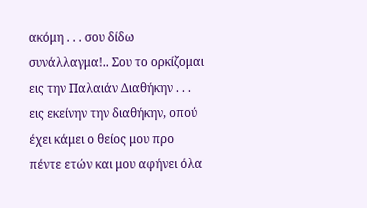ακόμη . . . σου δίδω συνάλλαγμα!.. Σου το ορκίζομαι εις την Παλαιάν Διαθήκην . . . εις εκείνην την διαθήκην, οπού έχει κάμει ο θείος μου προ πέντε ετών και μου αφήνει όλα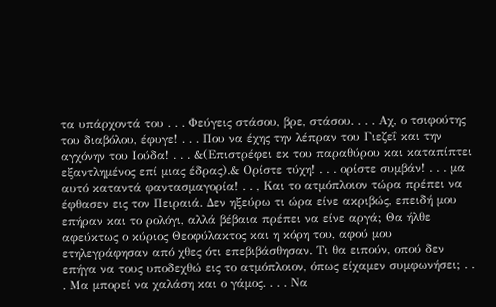τα υπάρχοντά του . . . Φεύγεις στάσου, βρε, στάσου. . . . Αχ, ο τσιφούτης του διαβόλου, έφυγε! . . . Που να έχης την λέπραν του Γιεζεΐ και την αγχόνην του Ιούδα! . . . &(Επιστρέφει εκ του παραθύρου και καταπίπτει εξαντλημένος επί μιας έδρας).& Ορίστε τύχη! . . . ορίστε συμβάν! . . . μα αυτό καταντά φαντασμαγορία! . . , Και το ατμόπλοιον τώρα πρέπει να έφθασεν εις τον Πειραιά. Δεν ηξεύρω τι ώρα είνε ακριβώς, επειδή μου επήραν και το ρολόγι, αλλά βέβαια πρέπει να είνε αργά; Θα ήλθε αφεύκτως ο κύριος Θεοφύλακτος και η κόρη του, αφού μου ετηλεγράφησαν από χθες ότι επεβιβάσθησαν. Τι θα ειπούν, οπού δεν επήγα να τους υποδεχθώ εις το ατμόπλοιον, όπως είχαμεν συμφωνήσει; . . . Μα μπορεί να χαλάση και ο γάμος. . . . Να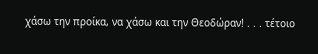χάσω την προίκα, να χάσω και την Θεοδώραν! . . . τέτοιο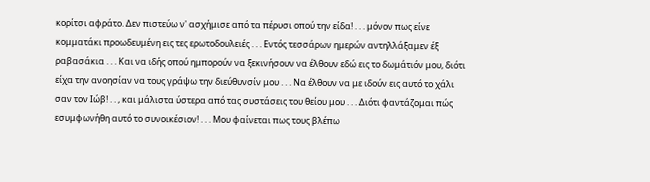κορίτσι αφράτο. Δεν πιστεύω ν' ασχήμισε από τα πέρυσι οπού την είδα! . . . μόνον πως είνε κομματάκι προωδευμένη εις τες ερωτοδουλειές . . . Εντός τεσσάρων ημερών αντηλλάξαμεν έξ ραβασάκια . . . Και να ιδής οπού ημπορούν να ξεκινήσουν να έλθουν εδώ εις το δωμάτιόν μου, διότι είχα την ανοησίαν να τους γράψω την διεύθυνσίν μου . . . Να έλθουν να με ιδούν εις αυτό το χάλι σαν τον Ιώβ! . . , και μάλιστα ύστερα από τας συστάσεις του θείου μου . . . Διότι φαντάζομαι πώς εσυμφωνήθη αυτό το συνοικέσιον! . . . Μου φαίνεται πως τους βλέπω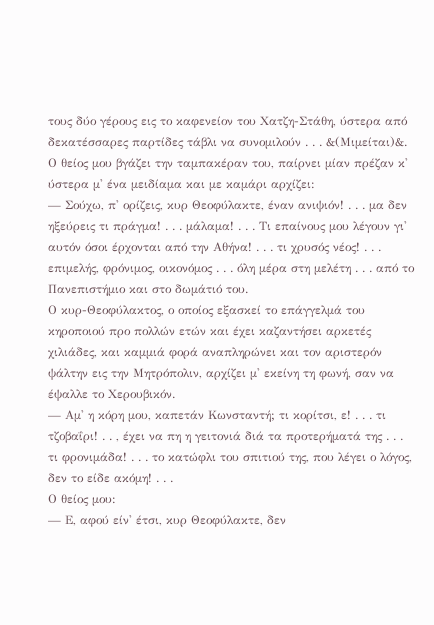τους δύο γέρους εις το καφενείον του Χατζη-Στάθη, ύστερα από δεκατέσσαρες παρτίδες τάβλι να συνομιλούν . . . &(Μιμείται)&. Ο θείος μου βγάζει την ταμπακέραν του, παίρνει μίαν πρέζαν κ' ύστερα μ' ένα μειδίαμα και με καμάρι αρχίζει:
— Σούχω, π' ορίζεις, κυρ Θεοφύλακτε, έναν ανιψιόν! . . . μα δεν ηξεύρεις τι πράγμα! . . . μάλαμα! . . . Τι επαίνους μου λέγουν γι' αυτόν όσοι έρχονται από την Αθήνα! . . . τι χρυσός νέος! . . . επιμελής, φρόνιμος, οικονόμος . . . όλη μέρα στη μελέτη . . . από το Πανεπιστήμιο και στο δωμάτιό του.
Ο κυρ-Θεοφύλακτος, ο οποίος εξασκεί το επάγγελμά του κηροποιού προ πολλών ετών και έχει καζαντήσει αρκετές χιλιάδες, και καμμιά φορά αναπληρώνει και τον αριστερόν ψάλτην εις την Μητρόπολιν, αρχίζει μ' εκείνη τη φωνή, σαν να έψαλλε το Χερουβικόν.
— Αμ' η κόρη μου, καπετάν Κωνσταντή; τι κορίτσι, ε! . . . τι τζοβαΐρι! . . , έχει να πη η γειτονιά διά τα προτερήματά της . . . τι φρονιμάδα! . . . το κατώφλι του σπιτιού της, που λέγει ο λόγος, δεν το είδε ακόμη! . . .
Ο θείος μου:
— Ε, αφού είν' έτσι, κυρ Θεοφύλακτε, δεν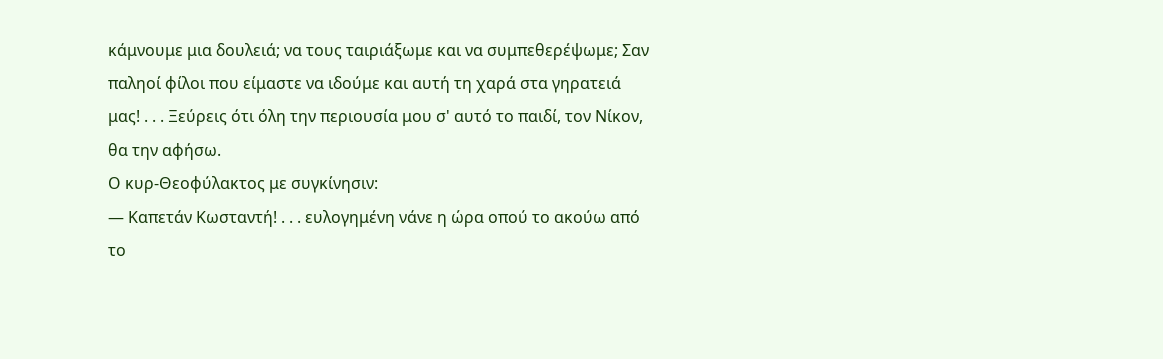κάμνουμε μια δουλειά; να τους ταιριάξωμε και να συμπεθερέψωμε; Σαν παληοί φίλοι που είμαστε να ιδούμε και αυτή τη χαρά στα γηρατειά μας! . . . Ξεύρεις ότι όλη την περιουσία μου σ' αυτό το παιδί, τον Νίκον, θα την αφήσω.
Ο κυρ-Θεοφύλακτος με συγκίνησιν:
— Καπετάν Κωσταντή! . . . ευλογημένη νάνε η ώρα οπού το ακούω από το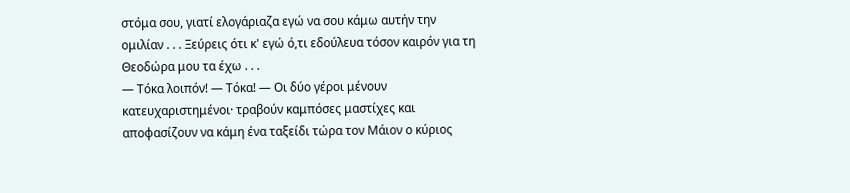στόμα σου, γιατί ελογάριαζα εγώ να σου κάμω αυτήν την ομιλίαν . . . Ξεύρεις ότι κ' εγώ ό,τι εδούλευα τόσον καιρόν για τη Θεοδώρα μου τα έχω . . .
— Τόκα λοιπόν! — Τόκα! — Οι δύο γέροι μένουν κατευχαριστημένοι· τραβούν καμπόσες μαστίχες και αποφασίζουν να κάμη ένα ταξείδι τώρα τον Μάιον ο κύριος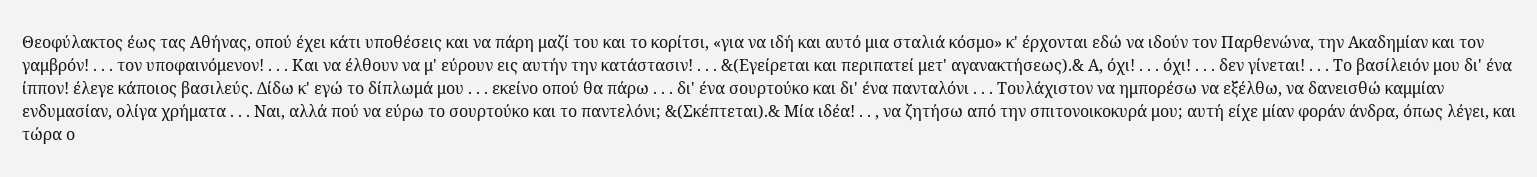Θεοφύλακτος έως τας Αθήνας, οπού έχει κάτι υποθέσεις και να πάρη μαζί του και το κορίτσι, «για να ιδή και αυτό μια σταλιά κόσμο» κ' έρχονται εδώ να ιδούν τον Παρθενώνα, την Ακαδημίαν και τον γαμβρόν! . . . τον υποφαινόμενον! . . . Και να έλθουν να μ' εύρουν εις αυτήν την κατάστασιν! . . . &(Εγείρεται και περιπατεί μετ' αγανακτήσεως).& Α, όχι! . . . όχι! . . . δεν γίνεται! . . . Το βασίλειόν μου δι' ένα ίππον! έλεγε κάποιος βασιλεύς. Δίδω κ' εγώ το δίπλωμά μου . . . εκείνο οπού θα πάρω . . . δι' ένα σουρτούκο και δι' ένα πανταλόνι . . . Τουλάχιστον να ημπορέσω να εξέλθω, να δανεισθώ καμμίαν ενδυμασίαν, ολίγα χρήματα . . . Ναι, αλλά πού να εύρω το σουρτούκο και το παντελόνι; &(Σκέπτεται).& Μία ιδέα! . . , να ζητήσω από την σπιτονοικοκυρά μου; αυτή είχε μίαν φοράν άνδρα, όπως λέγει, και τώρα ο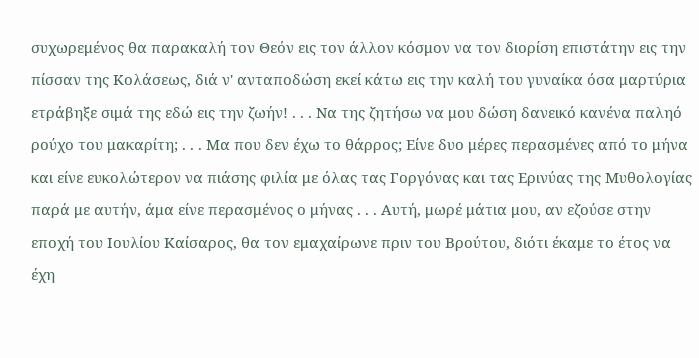συχωρεμένος θα παρακαλή τον Θεόν εις τον άλλον κόσμον να τον διορίση επιστάτην εις την πίσσαν της Κολάσεως, διά ν' ανταποδώση εκεί κάτω εις την καλή του γυναίκα όσα μαρτύρια ετράβηξε σιμά της εδώ εις την ζωήν! . . . Να της ζητήσω να μου δώση δανεικό κανένα παληό ρούχο του μακαρίτη; . . . Μα που δεν έχω το θάρρος; Είνε δυο μέρες περασμένες από το μήνα και είνε ευκολώτερον να πιάσης φιλία με όλας τας Γοργόνας και τας Ερινύας της Μυθολογίας παρά με αυτήν, άμα είνε περασμένος ο μήνας . . . Αυτή, μωρέ μάτια μου, αν εζούσε στην εποχή του Ιουλίου Καίσαρος, θα τον εμαχαίρωνε πριν του Βρούτου, διότι έκαμε το έτος να έχη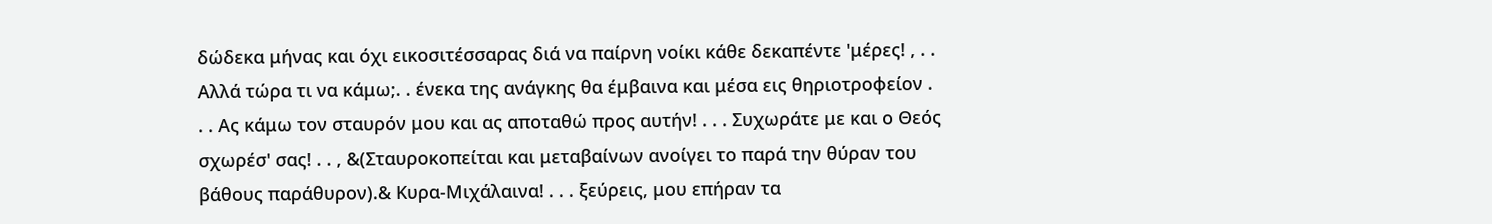δώδεκα μήνας και όχι εικοσιτέσσαρας διά να παίρνη νοίκι κάθε δεκαπέντε 'μέρες! , . . Αλλά τώρα τι να κάμω;. . ένεκα της ανάγκης θα έμβαινα και μέσα εις θηριοτροφείον . . . Ας κάμω τον σταυρόν μου και ας αποταθώ προς αυτήν! . . . Συχωράτε με και ο Θεός σχωρέσ' σας! . . , &(Σταυροκοπείται και μεταβαίνων ανοίγει το παρά την θύραν του βάθους παράθυρον).& Κυρα-Μιχάλαινα! . . . ξεύρεις, μου επήραν τα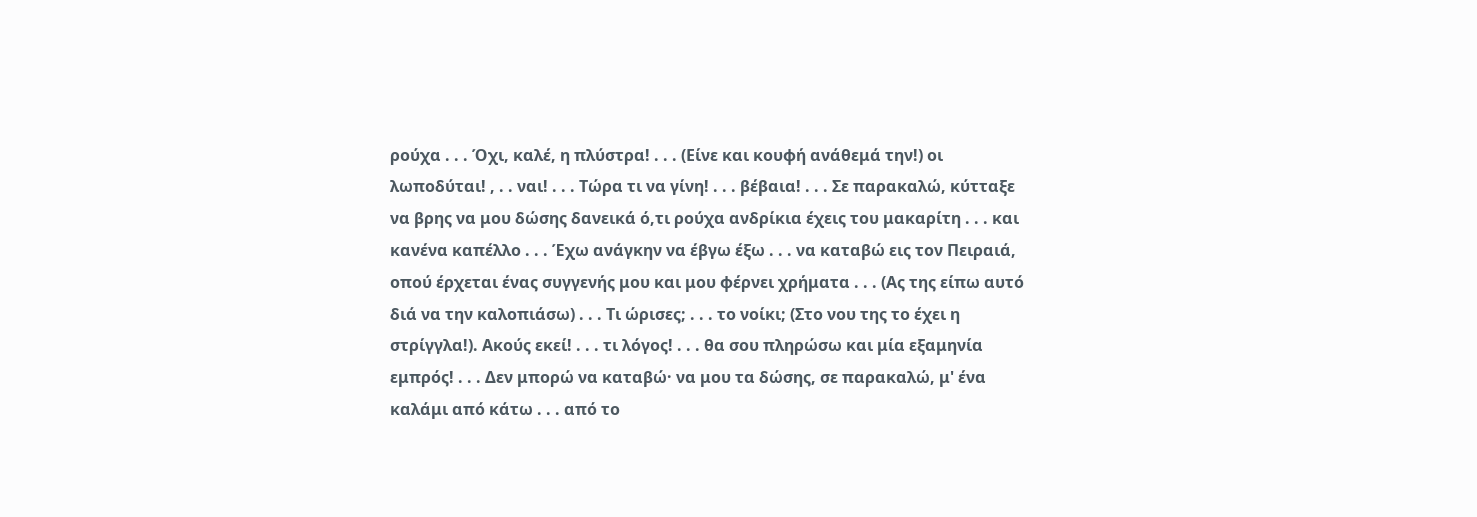ρούχα . . . Όχι, καλέ, η πλύστρα! . . . (Είνε και κουφή ανάθεμά την!) οι λωποδύται! , . . ναι! . . . Τώρα τι να γίνη! . . . βέβαια! . . . Σε παρακαλώ, κύτταξε να βρης να μου δώσης δανεικά ό,τι ρούχα ανδρίκια έχεις του μακαρίτη . . . και κανένα καπέλλο . . . Έχω ανάγκην να έβγω έξω . . . να καταβώ εις τον Πειραιά, οπού έρχεται ένας συγγενής μου και μου φέρνει χρήματα . . . (Ας της είπω αυτό διά να την καλοπιάσω) . . . Τι ώρισες; . . . το νοίκι; (Στο νου της το έχει η στρίγγλα!). Ακούς εκεί! . . . τι λόγος! . . . θα σου πληρώσω και μία εξαμηνία εμπρός! . . . Δεν μπορώ να καταβώ· να μου τα δώσης, σε παρακαλώ, μ' ένα καλάμι από κάτω . . . από το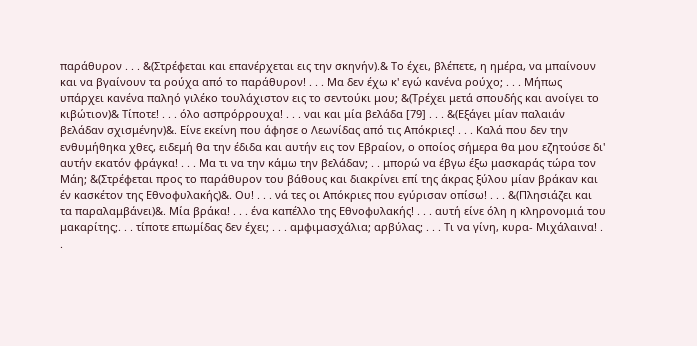παράθυρον . . . &(Στρέφεται και επανέρχεται εις την σκηνήν).& Το έχει, βλέπετε, η ημέρα, να μπαίνουν και να βγαίνουν τα ρούχα από το παράθυρον! . . . Μα δεν έχω κ' εγώ κανένα ρούχο; . . . Μήπως υπάρχει κανένα παληό γιλέκο τουλάχιστον εις το σεντούκι μου; &(Τρέχει μετά σπουδής και ανοίγει το κιβώτιον)& Τίποτε! . . . όλο ασπρόρρουχα! . . . ναι και μία βελάδα [79] . . . &(Εξάγει μίαν παλαιάν βελάδαν σχισμένην)&. Είνε εκείνη που άφησε ο Λεωνίδας από τις Απόκριες! . . . Καλά που δεν την ενθυμήθηκα χθες, ειδεμή θα την έδιδα και αυτήν εις τον Εβραίον, ο οποίος σήμερα θα μου εζητούσε δι' αυτήν εκατόν φράγκα! . . . Μα τι να την κάμω την βελάδαν; . . μπορώ να έβγω έξω μασκαράς τώρα τον Μάη; &(Στρέφεται προς το παράθυρον του βάθους και διακρίνει επί της άκρας ξύλου μίαν βράκαν και έν κασκέτον της Εθνοφυλακής)&. Ου! . . . νά τες οι Απόκριες που εγύρισαν οπίσω! . . . &(Πλησιάζει και τα παραλαμβάνει)&. Μία βράκα! . . . ένα καπέλλο της Εθνοφυλακής! . . . αυτή είνε όλη η κληρονομιά του μακαρίτης;. . . τίποτε επωμίδας δεν έχει; . . . αμφιμασχάλια; αρβύλας; . . . Τι να γίνη, κυρα- Μιχάλαινα! . .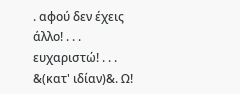. αφού δεν έχεις άλλο! . . . ευχαριστώ! . . . &(κατ' ιδίαν)&. Ω!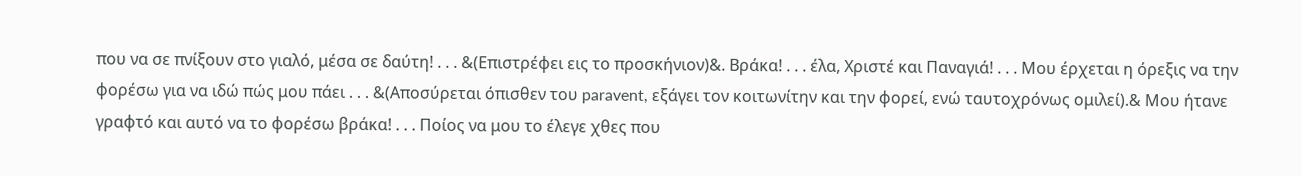που να σε πνίξουν στο γιαλό, μέσα σε δαύτη! . . . &(Επιστρέφει εις το προσκήνιον)&. Βράκα! . . . έλα, Χριστέ και Παναγιά! . . . Μου έρχεται η όρεξις να την φορέσω για να ιδώ πώς μου πάει . . . &(Αποσύρεται όπισθεν του paravent, εξάγει τον κοιτωνίτην και την φορεί, ενώ ταυτοχρόνως ομιλεί).& Μου ήτανε γραφτό και αυτό να το φορέσω βράκα! . . . Ποίος να μου το έλεγε χθες που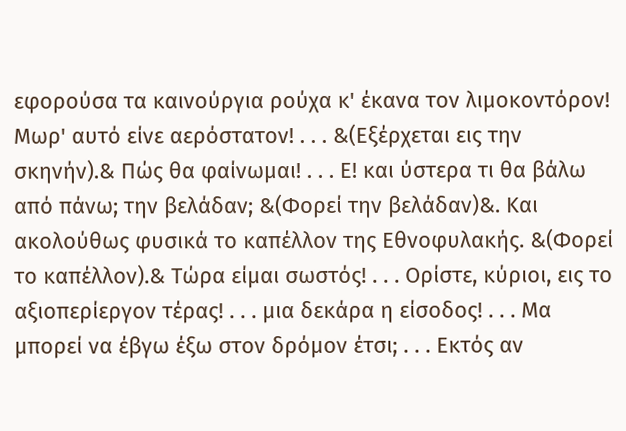εφορούσα τα καινούργια ρούχα κ' έκανα τον λιμοκοντόρον! Μωρ' αυτό είνε αερόστατον! . . . &(Εξέρχεται εις την σκηνήν).& Πώς θα φαίνωμαι! . . . Ε! και ύστερα τι θα βάλω από πάνω; την βελάδαν; &(Φορεί την βελάδαν)&. Και ακολούθως φυσικά το καπέλλον της Εθνοφυλακής. &(Φορεί το καπέλλον).& Τώρα είμαι σωστός! . . . Ορίστε, κύριοι, εις το αξιοπερίεργον τέρας! . . . μια δεκάρα η είσοδος! . . . Μα μπορεί να έβγω έξω στον δρόμον έτσι; . . . Εκτός αν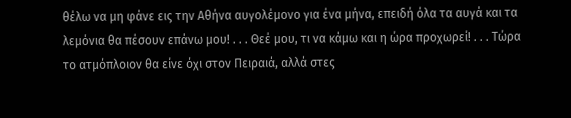θέλω να μη φάνε εις την Αθήνα αυγολέμονο για ένα μήνα, επειδή όλα τα αυγά και τα λεμόνια θα πέσουν επάνω μου! . . . Θεέ μου, τι να κάμω και η ώρα προχωρεί! . . . Τώρα το ατμόπλοιον θα είνε όχι στον Πειραιά, αλλά στες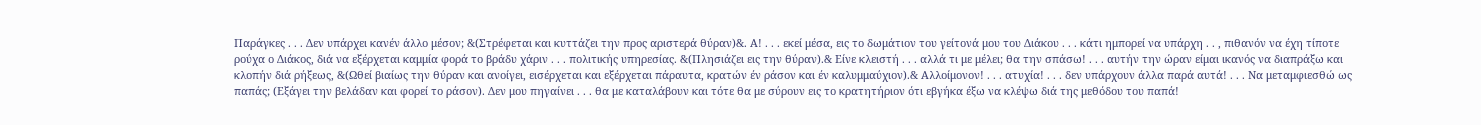Παράγκες . . . Δεν υπάρχει κανέν άλλο μέσον; &(Στρέφεται και κυττάζει την προς αριστερά θύραν)&. Α! . . . εκεί μέσα, εις το δωμάτιον του γείτονά μου του Διάκου . . . κάτι ημπορεί να υπάρχη . . , πιθανόν να έχη τίποτε ρούχα ο Διάκος, διά να εξέρχεται καμμία φορά το βράδυ χάριν . . . πολιτικής υπηρεσίας. &(Πλησιάζει εις την θύραν).& Είνε κλειστή . . . αλλά τι με μέλει; θα την σπάσω! . . . αυτήν την ώραν είμαι ικανός να διαπράξω και κλοπήν διά ρήξεως, &(Ωθεί βιαίως την θύραν και ανοίγει, εισέρχεται και εξέρχεται πάραυτα, κρατών έν ράσον και έν καλυμμαύχιον).& Αλλοίμονον! . . . ατυχία! . . . δεν υπάρχουν άλλα παρά αυτά! . . . Να μεταμφιεσθώ ως παπάς; (Εξάγει την βελάδαν και φορεί το ράσον). Δεν μου πηγαίνει . . . θα με καταλάβουν και τότε θα με σύρουν εις το κρατητήριον ότι εβγήκα έξω να κλέψω διά της μεθόδου του παπά!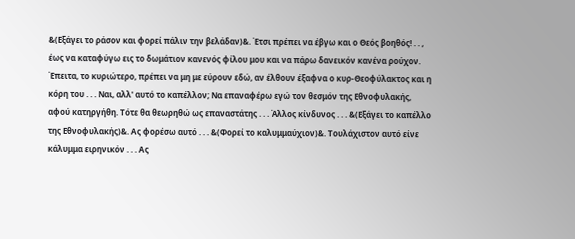&(Εξάγει το ράσον και φορεί πάλιν την βελάδαν)&. Έτσι πρέπει να έβγω και ο Θεός βοηθός! . . , έως να καταφύγω εις το δωμάτιον κανενός φίλου μου και να πάρω δανεικόν κανένα ρούχον. Έπειτα, το κυριώτερο, πρέπει να μη με εύρουν εδώ, αν έλθουν έξαφνα ο κυρ-Θεοφύλακτος και η κόρη του . . . Ναι, αλλ' αυτό το καπέλλον; Να επαναφέρω εγώ τον θεσμόν της Εθνοφυλακής, αφού κατηργήθη. Τότε θα θεωρηθώ ως επαναστάτης . . . Άλλος κίνδυνος . . . &(Εξάγει το καπέλλο της Εθνοφυλακής)&. Ας φορέσω αυτό . . . &(Φορεί το καλυμμαύχιον)&. Τουλάχιστον αυτό είνε κάλυμμα ειρηνικόν . . . Ας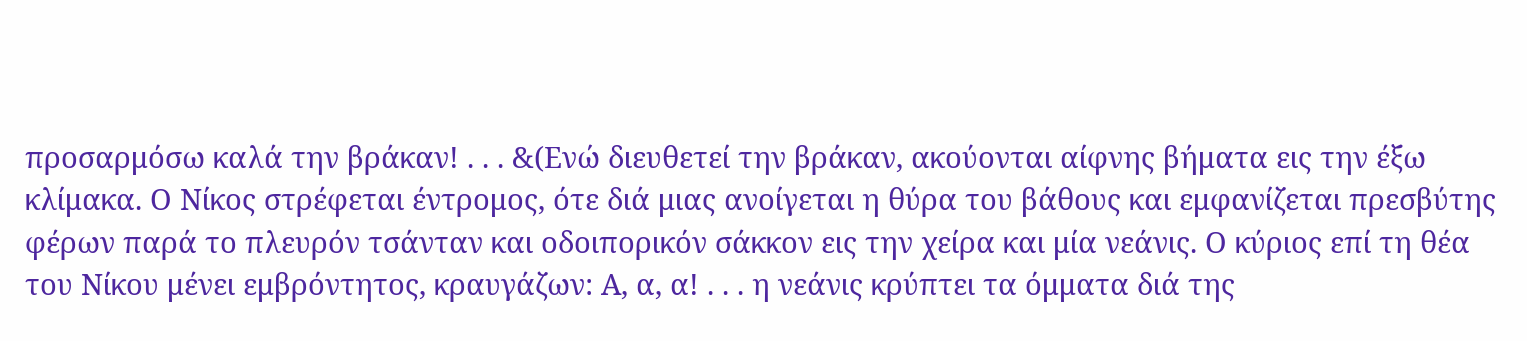προσαρμόσω καλά την βράκαν! . . . &(Ενώ διευθετεί την βράκαν, ακούονται αίφνης βήματα εις την έξω κλίμακα. Ο Νίκος στρέφεται έντρομος, ότε διά μιας ανοίγεται η θύρα του βάθους και εμφανίζεται πρεσβύτης φέρων παρά το πλευρόν τσάνταν και οδοιπορικόν σάκκον εις την χείρα και μία νεάνις. Ο κύριος επί τη θέα του Νίκου μένει εμβρόντητος, κραυγάζων: Α, α, α! . . . η νεάνις κρύπτει τα όμματα διά της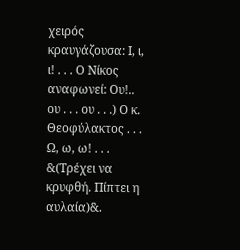χειρός κραυγάζουσα: Ι, ι, ι! . . . Ο Νίκος αναφωνεί: Ου!.. ου . . . ου . . .) Ο κ. Θεοφύλακτος . . . Ω, ω, ω! . . . &(Τρέχει να κρυφθή. Πίπτει η αυλαία)&.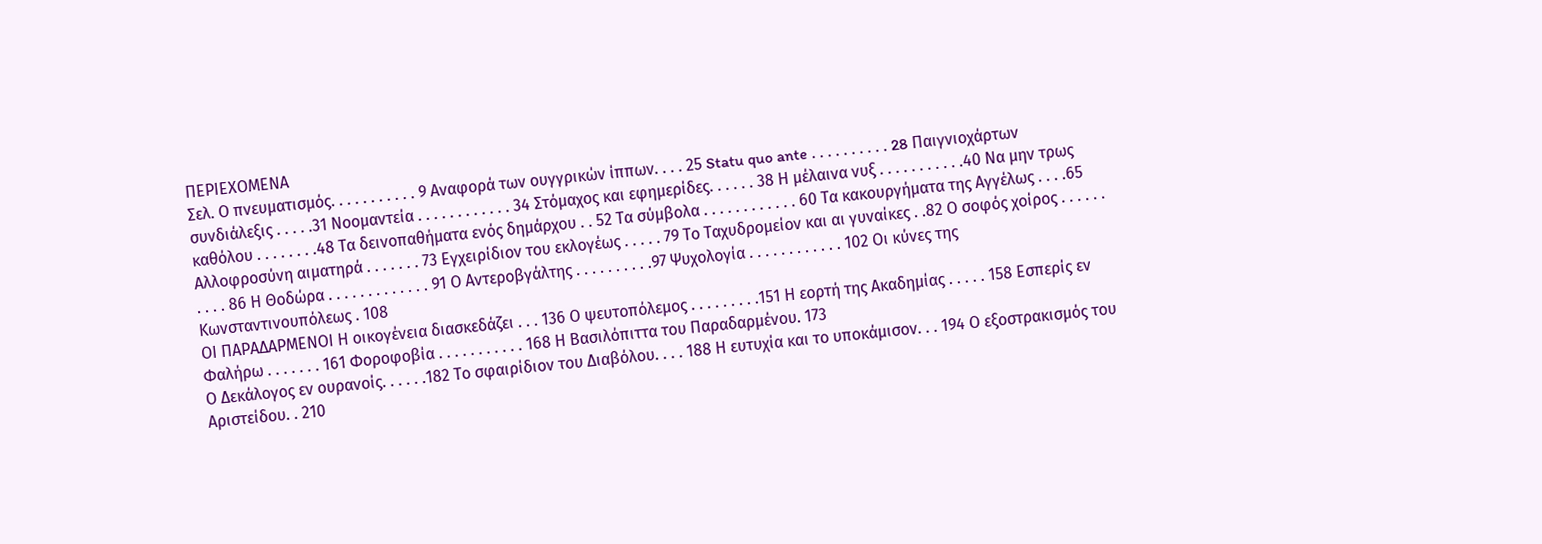ΠΕΡΙΕΧΟΜΕΝΑ
Σελ. Ο πνευματισμός. . . . . . . . . . . 9 Αναφορά των ουγγρικών ίππων. . . . 25 Statu quo ante . . . . . . . . . . 28 Παιγνιοχάρτων συνδιάλεξις . . . . .31 Νοομαντεία . . . . . . . . . . . . 34 Στόμαχος και εφημερίδες. . . . . . 38 Η μέλαινα νυξ . . . . . . . . . . .40 Να μην τρως καθόλου . . . . . . . .48 Τα δεινοπαθήματα ενός δημάρχου . . 52 Τα σύμβολα . . . . . . . . . . . . 60 Τα κακουργήματα της Αγγέλως . . . .65 Αλλοφροσύνη αιματηρά . . . . . . . 73 Εγχειρίδιον του εκλογέως . . . . . 79 Το Ταχυδρομείον και αι γυναίκες . .82 Ο σοφός χοίρος . . . . . . . . . . 86 Η Θοδώρα . . . . . . . . . . . . . 91 Ο Αντεροβγάλτης . . . . . . . . . .97 Ψυχολογία . . . . . . . . . . . . 102 Οι κύνες της Κωνσταντινουπόλεως . 108
ΟΙ ΠΑΡΑΔΑΡΜΕΝΟΙ Η οικογένεια διασκεδάζει . . . 136 Ο ψευτοπόλεμος . . . . . . . . .151 Η εορτή της Ακαδημίας . . . . . 158 Εσπερίς εν Φαλήρω . . . . . . . 161 Φοροφοβία . . . . . . . . . . . 168 Η Βασιλόπιττα του Παραδαρμένου. 173
Ο Δεκάλογος εν ουρανοίς. . . . . .182 Το σφαιρίδιον του Διαβόλου. . . . 188 Η ευτυχία και το υποκάμισον. . . 194 Ο εξοστρακισμός του Αριστείδου. . 210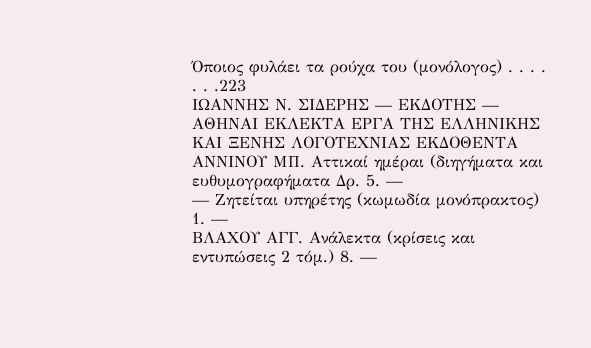Όποιος φυλάει τα ρούχα του (μονόλογος) . . . . . . .223
ΙΩΑΝΝΗΣ Ν. ΣΙΔΕΡΗΣ — ΕΚΔΟΤΗΣ — ΑΘΗΝΑΙ ΕΚΛΕΚΤΑ ΕΡΓΑ ΤΗΣ ΕΛΛΗΝΙΚΗΣ ΚΑΙ ΞΕΝΗΣ ΛΟΓΟΤΕΧΝΙΑΣ ΕΚΔΟΘΕΝΤΑ
ΑΝΝΙΝΟΥ ΜΠ. Αττικαί ημέραι (διηγήματα και ευθυμογραφήματα Δρ. 5. —
— Ζητείται υπηρέτης (κωμωδία μονόπρακτος) 1. —
ΒΛΑΧΟΥ ΑΓΓ. Ανάλεκτα (κρίσεις και εντυπώσεις 2 τόμ.) 8. —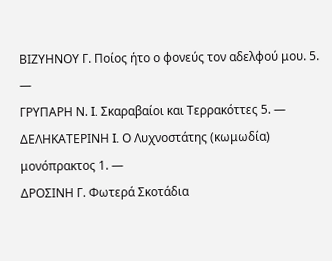ΒΙΖΥΗΝΟΥ Γ. Ποίος ήτο ο φονεύς τον αδελφού μου. 5. —
ΓΡΥΠΑΡΗ Ν. I. Σκαραβαίοι και Τερρακόττες 5. —
ΔΕΛΗΚΑΤΕΡΙΝΗ I. Ο Λυχνοστάτης (κωμωδία) μονόπρακτος 1. —
ΔΡΟΣΙΝΗ Γ. Φωτερά Σκοτάδια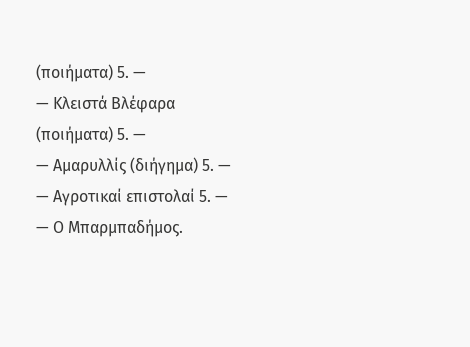(ποιήματα) 5. —
— Κλειστά Βλέφαρα (ποιήματα) 5. —
— Αμαρυλλίς (διήγημα) 5. —
— Αγροτικαί επιστολαί 5. —
— Ο Μπαρμπαδήμος.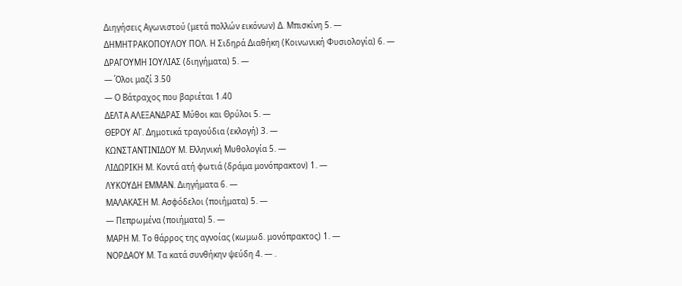Διηγήσεις Αγωνιστού (μετά πολλών εικόνων) Δ. Μπισκίνη 5. —
ΔΗΜΗΤΡΑΚΟΠΟΥΛΟΥ ΠΟΛ. Η Σιδηρά Διαθήκη (Κοινωνική Φυσιολογία) 6. —
ΔΡΑΓΟΥΜΗ ΙΟΥΛΙΑΣ (διηγήματα) 5. —
— Όλοι μαζί 3.50
— Ο Βάτραχος που βαριέται 1.40
ΔΕΛΤΑ ΑΛΕΞΑΝΔΡΑΣ Μύθοι και Θρύλοι 5. —
ΘΕΡΟΥ ΑΓ. Δημοτικά τραγούδια (εκλογή) 3. —
ΚΩΝΣΤΑΝΤΙΝΙΔΟΥ Μ. Ελληνική Μυθολογία 5. —
ΛΙΔΩΡΙΚΗ Μ. Κοντά ατή φωτιά (δράμα μονόπρακτον) 1. —
ΛΥΚΟΥΔΗ ΕΜΜΑΝ. Διηγήματα 6. —
ΜΑΛΑΚΑΣΗ Μ. Ασφόδελοι (ποιήματα) 5. —
— Πεπρωμένα (ποιήματα) 5. —
ΜΑΡΗ Μ. Το θάρρος της αγνοίας (κωμωδ. μονόπρακτος) 1. —
ΝΟΡΔΑΟΥ Μ. Τα κατά συνθήκην ψεύδη 4. — .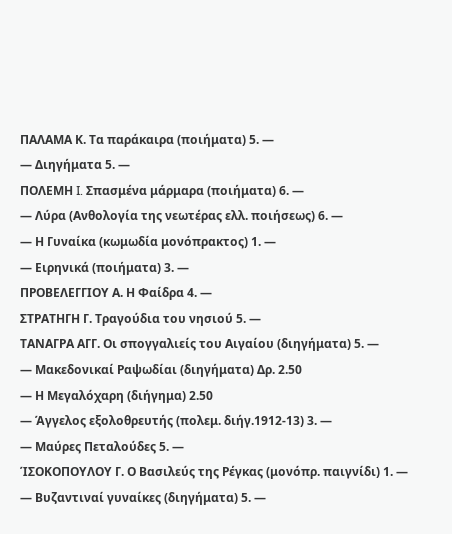ΠΑΛΑΜΑ Κ. Τα παράκαιρα (ποιήματα) 5. —
— Διηγήματα 5. —
ΠΟΛΕΜΗ I. Σπασμένα μάρμαρα (ποιήματα) 6. —
— Λύρα (Ανθολογία της νεωτέρας ελλ. ποιήσεως) 6. —
— Η Γυναίκα (κωμωδία μονόπρακτος) 1. —
— Ειρηνικά (ποιήματα) 3. —
ΠΡΟΒΕΛΕΓΓΙΟΥ Α. Η Φαίδρα 4. —
ΣΤΡΑΤΗΓΗ Γ. Τραγούδια του νησιού 5. —
ΤΑΝΑΓΡΑ ΑΓΓ. Οι σπογγαλιείς του Αιγαίου (διηγήματα) 5. —
— Μακεδονικαί Ραψωδίαι (διηγήματα) Δρ. 2.50
— Η Μεγαλόχαρη (διήγημα) 2.50
— Άγγελος εξολοθρευτής (πολεμ. διήγ.1912-13) 3. —
— Μαύρες Πεταλούδες 5. —
ΊΣΟΚΟΠΟΥΛΟΥ Γ. Ο Βασιλεύς της Ρέγκας (μονόπρ. παιγνίδι) 1. —
— Βυζαντιναί γυναίκες (διηγήματα) 5. —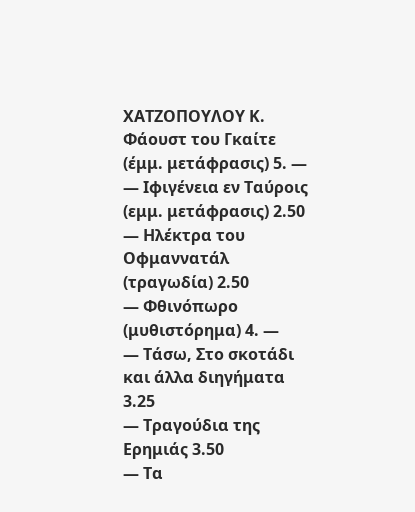ΧΑΤΖΟΠΟΥΛΟΥ Κ. Φάουστ του Γκαίτε (έμμ. μετάφρασις) 5. —
— Ιφιγένεια εν Ταύροις (εμμ. μετάφρασις) 2.50
— Ηλέκτρα του Οφμαννατάλ (τραγωδία) 2.50
— Φθινόπωρο (μυθιστόρημα) 4. —
— Τάσω, Στο σκοτάδι και άλλα διηγήματα 3.25
— Τραγούδια της Ερημιάς 3.50
— Τα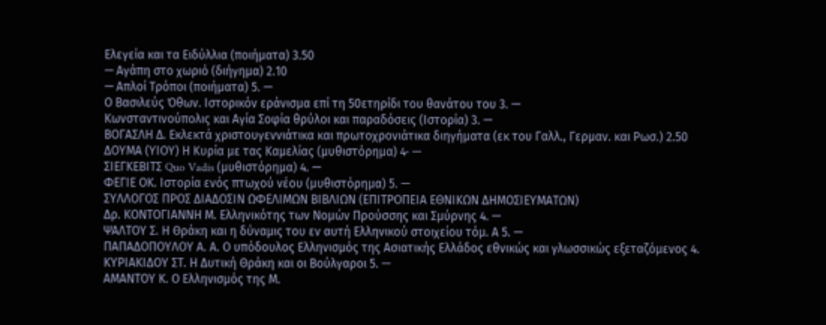Ελεγεία και τα Ειδύλλια (ποιήματα) 3.50
— Αγάπη στο χωριό (διήγημα) 2.10
— Απλοί Τρόποι (ποιήματα) 5. —
Ο Βασιλεύς Όθων. Ιστορικόν εράνισμα επί τη 50ετηρίδι του θανάτου του 3. —
Κωνσταντινούπολις και Αγία Σοφία θρύλοι και παραδόσεις (Ιστορία) 3. —
ΒΟΓΑΣΛΗ Δ. Εκλεκτά χριστουγεννιάτικα και πρωτοχρονιάτικα διηγήματα (εκ του Γαλλ., Γερμαν. και Ρωσ.) 2.50
ΔΟΥΜΑ (ΥΙΟΥ) Η Κυρία με τας Καμελίας (μυθιστόρημα) 4· —
ΣΙΕΓΚΕΒΙΤΣ Quo Vadis (μυθιστόρημα) 4. —
ΦΕΓΙΕ ΟΚ. Ιστορία ενός πτωχού νέου (μυθιστόρημα) 5. —
ΣΥΛΛΟΓΟΣ ΠΡΟΣ ΔΙΑΔΟΣΙΝ ΩΦΕΛΙΜΩΝ ΒΙΒΛΙΩΝ (ΕΠΙΤΡΟΠΕΙΑ ΕΘΝΙΚΩΝ ΔΗΜΟΣΙΕΥΜΑΤΩΝ)
Δρ. ΚΟΝΤΟΓΙΑΝΝΗ Μ. Ελληνικότης των Νομών Προύσσης και Σμύρνης 4. —
ΨΑΛΤΟΥ Σ. Η Θράκη και η δύναμις του εν αυτή Ελληνικού στοιχείου τόμ. Α 5. —
ΠΑΠΑΔΟΠΟΥΛΟΥ Α. Α. Ο υπόδουλος Ελληνισμός της Ασιατικής Ελλάδος εθνικώς και γλωσσικώς εξεταζόμενος 4.
ΚΥΡΙΑΚΙΔΟΥ ΣΤ. Η Δυτική Θράκη και οι Βούλγαροι 5. —
ΑΜΑΝΤΟΥ Κ. Ο Ελληνισμός της Μ.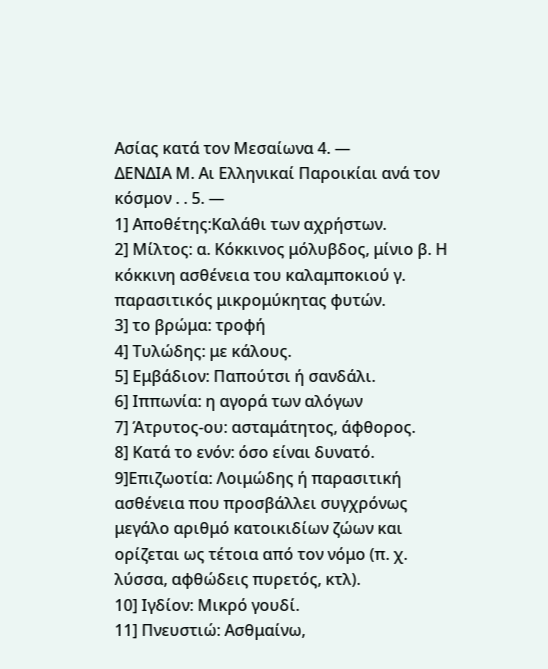Ασίας κατά τον Μεσαίωνα 4. —
ΔΕΝΔΙΑ Μ. Αι Ελληνικαί Παροικίαι ανά τον κόσμον . . 5. —
1] Αποθέτης:Καλάθι των αχρήστων.
2] Μίλτος: α. Κόκκινος μόλυβδος, μίνιο β. Η κόκκινη ασθένεια του καλαμποκιού γ. παρασιτικός μικρομύκητας φυτών.
3] το βρώμα: τροφή
4] Τυλώδης: με κάλους.
5] Εμβάδιον: Παπούτσι ή σανδάλι.
6] Ιππωνία: η αγορά των αλόγων
7] Άτρυτος-ου: ασταμάτητος, άφθορος.
8] Κατά το ενόν: όσο είναι δυνατό.
9]Επιζωοτία: Λοιμώδης ή παρασιτική ασθένεια που προσβάλλει συγχρόνως μεγάλο αριθμό κατοικιδίων ζώων και ορίζεται ως τέτοια από τον νόμο (π. χ. λύσσα, αφθώδεις πυρετός, κτλ).
10] Ιγδίον: Μικρό γουδί.
11] Πνευστιώ: Ασθμαίνω,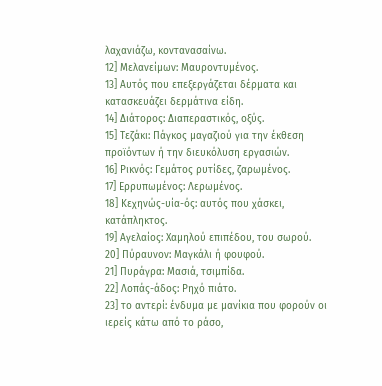λαχανιάζω, κοντανασαίνω.
12] Μελανείμων: Μαυροντυμένος.
13] Αυτός που επεξεργάζεται δέρματα και κατασκευάζει δερμάτινα είδη.
14] Διάτορος: Διαπεραστικός, οξύς.
15] Τεζάκι: Πάγκος μαγαζιού για την έκθεση προϊόντων ή την διευκόλυση εργασιών.
16] Ρικνός: Γεμάτος ρυτίδες, ζαρωμένος.
17] Ερρυπωμένος: Λερωμένος.
18] Κεχηνώς-υία-ός: αυτός που χάσκει, κατάπληκτος.
19] Αγελαίος: Χαμηλού επιπέδου, του σωρού.
20] Πύραυνον: Μαγκάλι ή φουφού.
21] Πυράγρα: Μασιά, τσιμπίδα.
22] Λοπάς-άδος: Ρηχό πιάτο.
23] το αντερί: ένδυμα με μανίκια που φορούν οι ιερείς κάτω από το ράσο,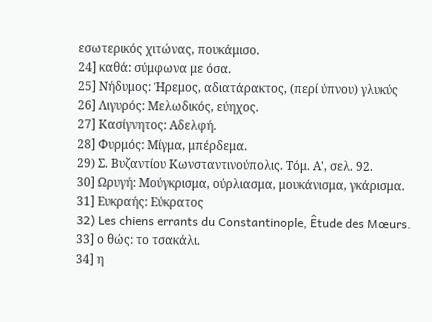εσωτερικός χιτώνας, πουκάμισο.
24] καθά: σύμφωνα με όσα.
25] Νήδυμος: Ήρεμος, αδιατάρακτος, (περί ύπνου) γλυκύς
26] Λιγυρός: Μελωδικός, εύηχος.
27] Κασίγνητος: Αδελφή.
28] Φυρμός: Μίγμα, μπέρδεμα.
29) Σ. Βυζαντίου Κωνσταντινούπολις. Τόμ. Α', σελ. 92.
30] Ωρυγή: Μούγκρισμα, ούρλιασμα, μουκάνισμα, γκάρισμα.
31] Ευκραής: Εύκρατος
32) Les chiens errants du Constantinople, Êtude des Mœurs.
33] ο θώς: το τσακάλι.
34] η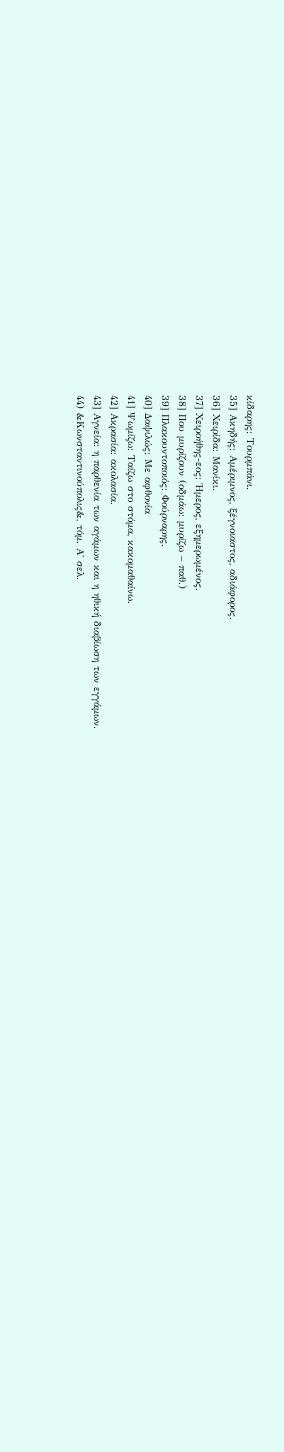κίδαρης: Τουρμπάνι.
35] Ακηδής: Αμέριμνος, ξέγνοιαστος, αδιάφορος.
36] Χειρίδα: Μανίκι.
37] Χειροήθης-εος: Ήμερος, εξημερωμένος.
38] Που μυρίζουν (οδμάω: μυρίζω – παθ.)
39] Πλακουντοποιός: Φούρναρης.
40] Δαψιλώς: Με αφθονία
41] Ψωμίζω: Ταίζω στο στόμα, κακομαθαίνω.
42] Ακρασία: ακολασία.
43] Αγνεία: η παρθενία των αγάμων και η ηθική διαβίωση των εγγάμων.
44) &Κωνσταντινούπολις&, τόμ. Α' σελ.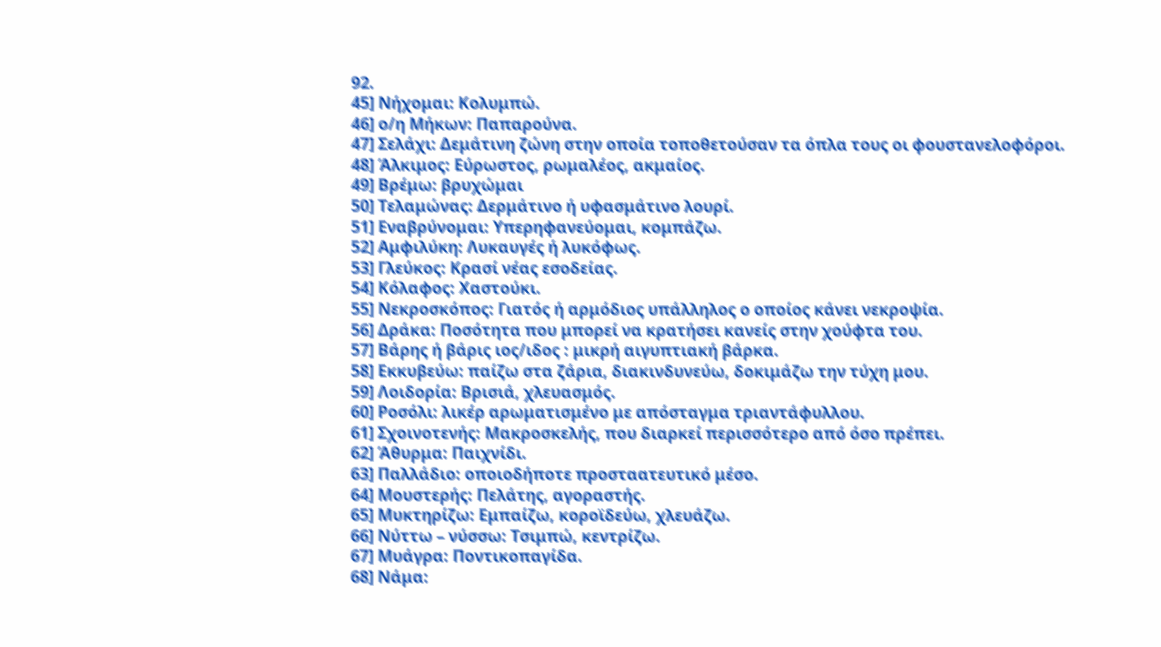92.
45] Νήχομαι: Κολυμπώ.
46] ο/η Μήκων: Παπαρούνα.
47] Σελάχι: Δεμάτινη ζώνη στην οποία τοποθετούσαν τα όπλα τους οι φουστανελοφόροι.
48] Άλκιμος: Εύρωστος, ρωμαλέος, ακμαίος.
49] Βρέμω: βρυχώμαι
50] Τελαμώνας: Δερμάτινο ή υφασμάτινο λουρί.
51] Εναβρύνομαι: Υπερηφανεύομαι, κομπάζω.
52] Αμφιλύκη: Λυκαυγές ή λυκόφως.
53] Γλεύκος: Κρασί νέας εσοδείας.
54] Κόλαφος: Χαστούκι.
55] Νεκροσκόπος: Γιατός ή αρμόδιος υπάλληλος ο οποίος κάνει νεκροψία.
56] Δράκα: Ποσότητα που μπορεί να κρατήσει κανείς στην χούφτα του.
57] Βάρης ή βάρις ιος/ιδος : μικρή αιγυπτιακή βάρκα.
58] Εκκυβεύω: παίζω στα ζάρια, διακινδυνεύω, δοκιμάζω την τύχη μου.
59] Λοιδορία: Βρισιά, χλευασμός.
60] Ροσόλι: λικέρ αρωματισμένο με απόσταγμα τριαντάφυλλου.
61] Σχοινοτενής: Μακροσκελής, που διαρκεί περισσότερο από όσο πρέπει.
62] Άθυρμα: Παιχνίδι.
63] Παλλάδιο: οποιοδήποτε προσταατευτικό μέσο.
64] Μουστερής: Πελάτης, αγοραστής.
65] Μυκτηρίζω: Εμπαίζω, κοροϊδεύω, χλευάζω.
66] Νύττω – νύσσω: Τσιμπώ, κεντρίζω.
67] Μυάγρα: Ποντικοπαγίδα.
68] Νάμα: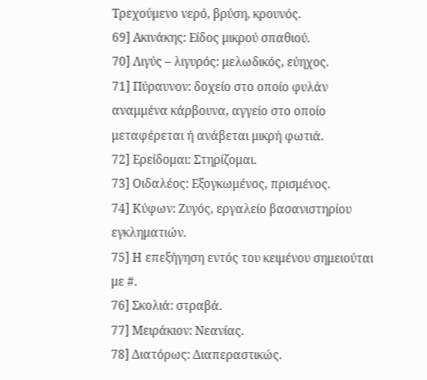Τρεχούμενο νερό, βρύση, κρουνός.
69] Ακινάκης: Είδος μικρού σπαθιού.
70] Λιγύς – λιγυρός: μελωδικός, εύηχος.
71] Πύραυνον: δοχείο στο οποίο φυλάν αναμμένα κάρβουνα, αγγείο στο οποίο μεταφέρεται ή ανάβεται μικρή φωτιά.
72] Ερείδομαι: Στηρίζομαι.
73] Οιδαλέος: Εξογκωμένος, πρισμένος.
74] Κύφων: Ζυγός, εργαλείο βασανιστηρίου εγκληματιών.
75] Η επεξήγηση εντός του κειμένου σημειούται με #.
76] Σκολιά: στραβά.
77] Μειράκιον: Νεανίας.
78] Διατόρως: Διαπεραστικώς.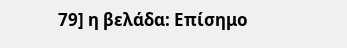79] η βελάδα: Επίσημο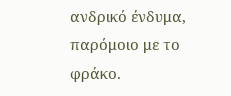ανδρικό ένδυμα, παρόμοιο με το φράκο.